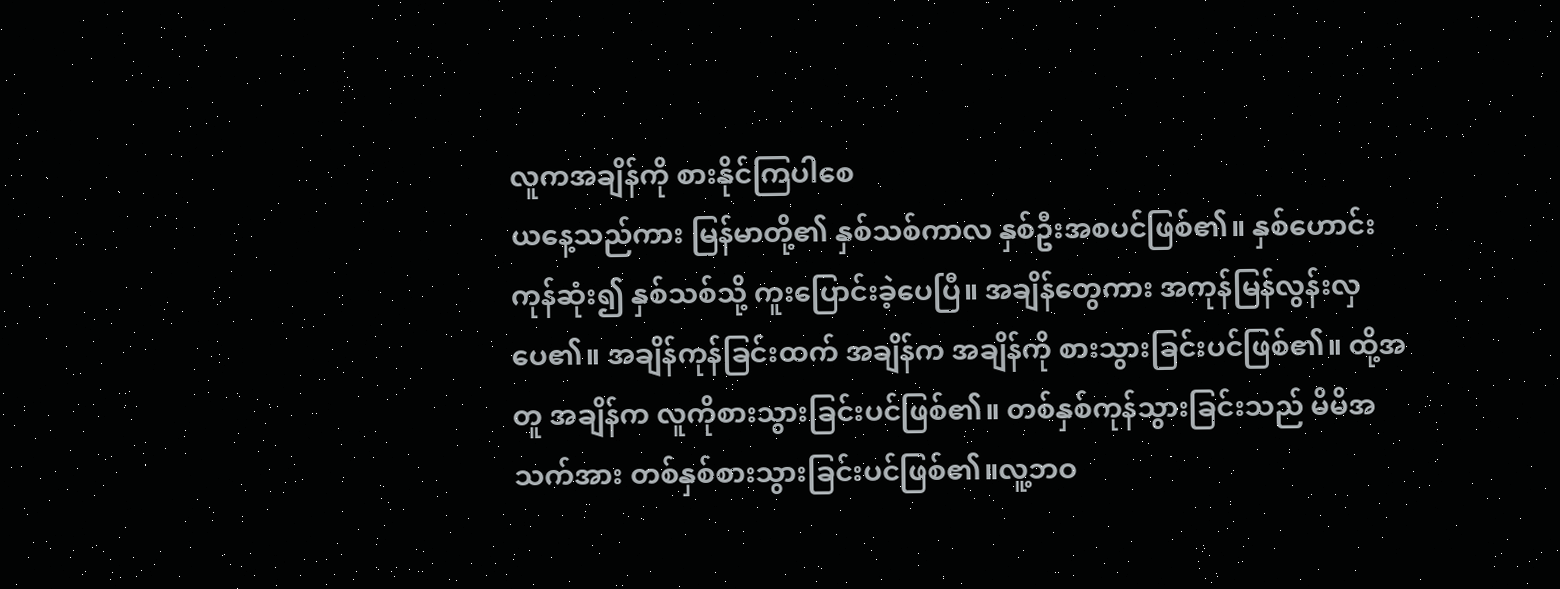လူကအချိန်ကို စားနိုင်ကြပါစေ
ယနေ့သည်ကား မြန်မာတို့၏ နှစ်သစ်ကာလ နှစ်ဦးအစပင်ဖြစ်၏။ နှစ်ဟောင်းကုန်ဆုံး၍ နှစ်သစ်သို့ ကူးပြောင်းခဲ့ပေပြီ။ အချိန်တွေကား အကုန်မြန်လွန်းလှပေ၏။ အချိန်ကုန်ခြင်းထက် အချိန်က အချိန်ကို စားသွားခြင်းပင်ဖြစ်၏။ ထို့အတူ အချိန်က လူကိုစားသွားခြင်းပင်ဖြစ်၏။ တစ်နှစ်ကုန်သွားခြင်းသည် မိမိအသက်အား တစ်နှစ်စားသွားခြင်းပင်ဖြစ်၏။လူ့ဘဝ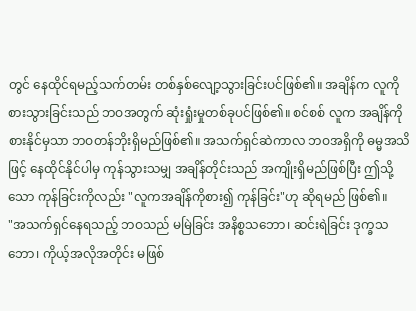တွင် နေထိုင်ရမည့်သက်တမ်း တစ်နှစ်လျော့သွားခြင်းပင်ဖြစ်၏။ အချိန်က လူကိုစားသွားခြင်းသည် ဘဝအတွက် ဆုံးရှုံးမှုတစ်ခုပင်ဖြစ်၏။ စင်စစ် လူက အချိန်ကို စားနိုင်မှသာ ဘဝတန်ဘိုးရှိမည်ဖြစ်၏။ အသက်ရှင်ဆဲကာလ ဘဝအရှိကို ဓမ္မအသိဖြင့် နေထိုင်နိုင်ပါမှ ကုန်သွားသမျှ အချိန်တိုင်းသည် အကျိုးရှိမည်ဖြစ်ပြီး ဤသို့သော ကုန်ခြင်းကိုလည်း "လူကအချိန်ကိုစား၍ ကုန်ခြင်း"ဟု ဆိုရမည် ဖြစ်၏။
"အသက်ရှင်နေရသည့် ဘဝသည် မမြဲခြင်း အနိစ္စသဘော၊ ဆင်းရဲခြင်း ဒုက္ခသဘော၊ ကိုယ့်အလိုအတိုင်း မဖြစ်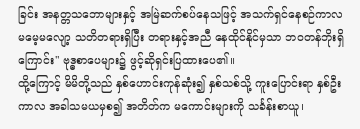ခြင်း အနတ္တသဘောများနှင့် အမြဲဆက်စပ်နေသဖြင့် အသက်ရှင်နေစဉ်ကာလ မမေ့မလျော့ သတိတရားရှိပြီး တရားနှင့်အညီ နေထိုင်နိုင်မှသာ ဘဝတန်ဘိုးရှိကြောင်း" ဗုဒ္ဓစာပေများ၌ ဖွင့်ဆိုရှင်းပြထားပေ၏။
ထို့ကြောင့် မိမိတို့သည် နှစ်ဟောင်းကုန်ဆုံး၍ နှစ်သစ်သို့ ကူးပြောင်းရာ နှစ်ဦးကာလ အခါသမယမှစ၍ အတိတ်က မကောင်းများကို သင်္ခန်းစာယူ၊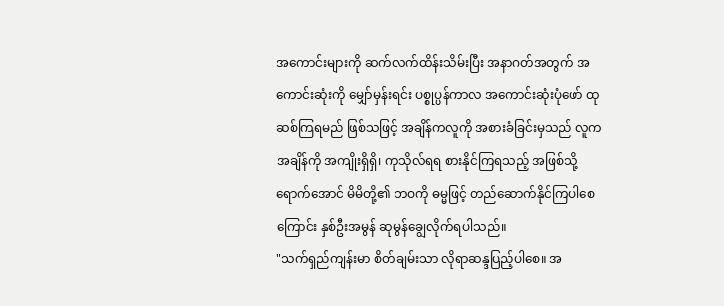အကောင်းများကို ဆက်လက်ထိန်းသိမ်းပြီး အနာဂတ်အတွက် အကောင်းဆုံးကို မျှော်မှန်းရင်း ပစ္စုပ္ပန်ကာလ အကောင်းဆုံးပုံဖော် ထုဆစ်ကြရမည် ဖြစ်သဖြင့် အချိန်ကလူကို အစားခံခြင်းမှသည် လူကအချိန်ကို အကျိုးရှိရှိ၊ ကုသိုလ်ရရ စားနိုင်ကြရသည့် အဖြစ်သို့ရောက်အောင် မိမိတို့၏ ဘဝကို ဓမ္မဖြင့် တည်ဆောက်နိုင်ကြပါစေကြောင်း နှစ်ဦးအမွန် ဆုမွန်ချွေလိုက်ရပါသည်။
"သက်ရှည်ကျန်းမာ စိတ်ချမ်းသာ လိုရာဆန္ဒပြည့်ပါစေ။ အ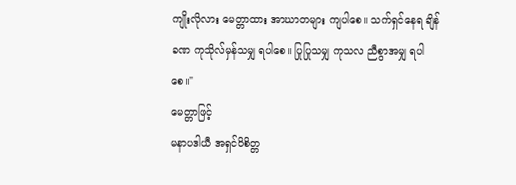ကျိုးလိုလား မေတ္တာထား အာဃာတများ ကျပါစေ။ သက်ရှင်နေရ ချိန်ခဏ ကုသိုလ်မှန်သမျှ ရပါစေ။ ပြုပြုသမျှ ကုသလ ညီစွာအမျှ ရပါစေ။"
မေတ္တာဖြင့်
မနာပဒါယီ အရှင်ဝိစိတ္တ